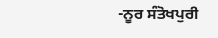-ਨੂਰ ਸੰਤੋਖਪੁਰੀ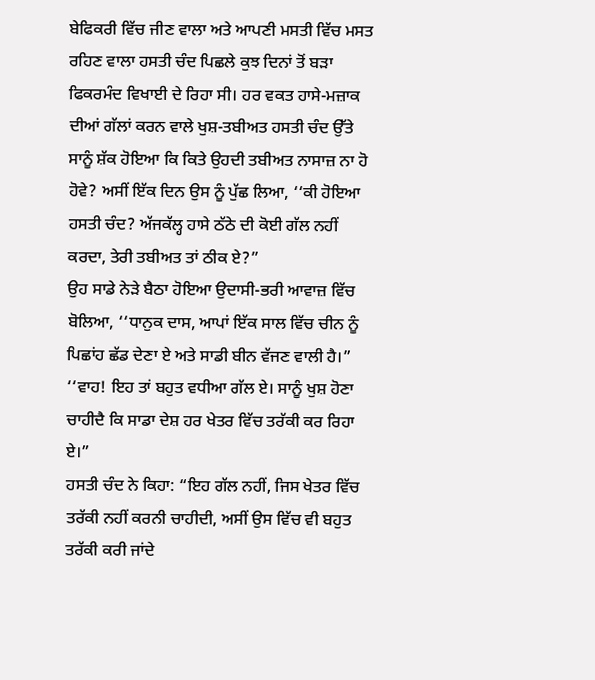ਬੇਫਿਕਰੀ ਵਿੱਚ ਜੀਣ ਵਾਲਾ ਅਤੇ ਆਪਣੀ ਮਸਤੀ ਵਿੱਚ ਮਸਤ ਰਹਿਣ ਵਾਲਾ ਹਸਤੀ ਚੰਦ ਪਿਛਲੇ ਕੁਝ ਦਿਨਾਂ ਤੋਂ ਬੜਾ ਫਿਕਰਮੰਦ ਵਿਖਾਈ ਦੇ ਰਿਹਾ ਸੀ। ਹਰ ਵਕਤ ਹਾਸੇ-ਮਜ਼ਾਕ ਦੀਆਂ ਗੱਲਾਂ ਕਰਨ ਵਾਲੇ ਖੁਸ਼-ਤਬੀਅਤ ਹਸਤੀ ਚੰਦ ਉੱਤੇ ਸਾਨੂੰ ਸ਼ੱਕ ਹੋਇਆ ਕਿ ਕਿਤੇ ਉਹਦੀ ਤਬੀਅਤ ਨਾਸਾਜ਼ ਨਾ ਹੋ ਹੋਵੇ? ਅਸੀਂ ਇੱਕ ਦਿਨ ਉਸ ਨੂੰ ਪੁੱਛ ਲਿਆ, ‘‘ਕੀ ਹੋਇਆ ਹਸਤੀ ਚੰਦ? ਅੱਜਕੱਲ੍ਹ ਹਾਸੇ ਠੱਠੇ ਦੀ ਕੋਈ ਗੱਲ ਨਹੀਂ ਕਰਦਾ, ਤੇਰੀ ਤਬੀਅਤ ਤਾਂ ਠੀਕ ਏ?”
ਉਹ ਸਾਡੇ ਨੇੜੇ ਬੈਠਾ ਹੋਇਆ ਉਦਾਸੀ-ਭਰੀ ਆਵਾਜ਼ ਵਿੱਚ ਬੋਲਿਆ, ‘‘ਧਾਨੁਕ ਦਾਸ, ਆਪਾਂ ਇੱਕ ਸਾਲ ਵਿੱਚ ਚੀਨ ਨੂੰ ਪਿਛਾਂਹ ਛੱਡ ਦੇਣਾ ਏ ਅਤੇ ਸਾਡੀ ਬੀਨ ਵੱਜਣ ਵਾਲੀ ਹੈ।”
‘‘ਵਾਹ! ਇਹ ਤਾਂ ਬਹੁਤ ਵਧੀਆ ਗੱਲ ਏ। ਸਾਨੂੰ ਖੁਸ਼ ਹੋਣਾ ਚਾਹੀਦੈ ਕਿ ਸਾਡਾ ਦੇਸ਼ ਹਰ ਖੇਤਰ ਵਿੱਚ ਤਰੱਕੀ ਕਰ ਰਿਹਾ ਏ।”
ਹਸਤੀ ਚੰਦ ਨੇ ਕਿਹਾ: “ਇਹ ਗੱਲ ਨਹੀਂ, ਜਿਸ ਖੇਤਰ ਵਿੱਚ ਤਰੱਕੀ ਨਹੀਂ ਕਰਨੀ ਚਾਹੀਦੀ, ਅਸੀਂ ਉਸ ਵਿੱਚ ਵੀ ਬਹੁਤ ਤਰੱਕੀ ਕਰੀ ਜਾਂਦੇ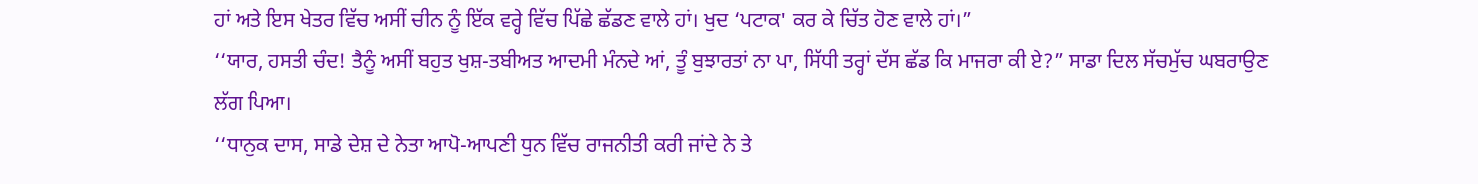ਹਾਂ ਅਤੇ ਇਸ ਖੇਤਰ ਵਿੱਚ ਅਸੀਂ ਚੀਨ ਨੂੰ ਇੱਕ ਵਰ੍ਹੇ ਵਿੱਚ ਪਿੱਛੇ ਛੱਡਣ ਵਾਲੇ ਹਾਂ। ਖੁਦ ‘ਪਟਾਕ' ਕਰ ਕੇ ਚਿੱਤ ਹੋਣ ਵਾਲੇ ਹਾਂ।”
‘‘ਯਾਰ, ਹਸਤੀ ਚੰਦ! ਤੈਨੂੰ ਅਸੀਂ ਬਹੁਤ ਖੁਸ਼-ਤਬੀਅਤ ਆਦਮੀ ਮੰਨਦੇ ਆਂ, ਤੂੰ ਬੁਝਾਰਤਾਂ ਨਾ ਪਾ, ਸਿੱਧੀ ਤਰ੍ਹਾਂ ਦੱਸ ਛੱਡ ਕਿ ਮਾਜਰਾ ਕੀ ਏ?” ਸਾਡਾ ਦਿਲ ਸੱਚਮੁੱਚ ਘਬਰਾਉਣ ਲੱਗ ਪਿਆ।
‘‘ਧਾਨੁਕ ਦਾਸ, ਸਾਡੇ ਦੇਸ਼ ਦੇ ਨੇਤਾ ਆਪੋ-ਆਪਣੀ ਧੁਨ ਵਿੱਚ ਰਾਜਨੀਤੀ ਕਰੀ ਜਾਂਦੇ ਨੇ ਤੇ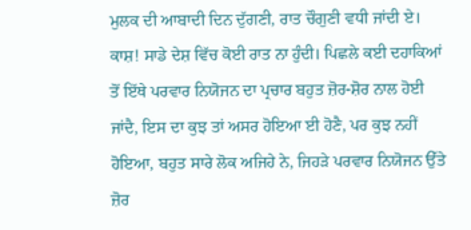ਮੁਲਕ ਦੀ ਆਬਾਦੀ ਦਿਨ ਦੁੱਗਣੀ, ਰਾਤ ਚੌਗੁਣੀ ਵਧੀ ਜਾਂਦੀ ਏ। ਕਾਸ਼! ਸਾਡੇ ਦੇਸ਼ ਵਿੱਚ ਕੋਈ ਰਾਤ ਨਾ ਹੁੰਦੀ। ਪਿਛਲੇ ਕਈ ਦਹਾਕਿਆਂ ਤੋਂ ਇੱਥੇ ਪਰਵਾਰ ਨਿਯੋਜਨ ਦਾ ਪ੍ਰਚਾਰ ਬਹੁਤ ਜ਼ੋਰ-ਸ਼ੋਰ ਨਾਲ ਹੋਈ ਜਾਂਦੈ, ਇਸ ਦਾ ਕੁਝ ਤਾਂ ਅਸਰ ਹੋਇਆ ਈ ਹੋਣੈ, ਪਰ ਕੁਝ ਨਹੀਂ ਹੋਇਆ, ਬਹੁਤ ਸਾਰੇ ਲੋਕ ਅਜਿਹੇ ਨੇ, ਜਿਹੜੇ ਪਰਵਾਰ ਨਿਯੋਜਨ ਉੱਤੇ ਜ਼ੋਰ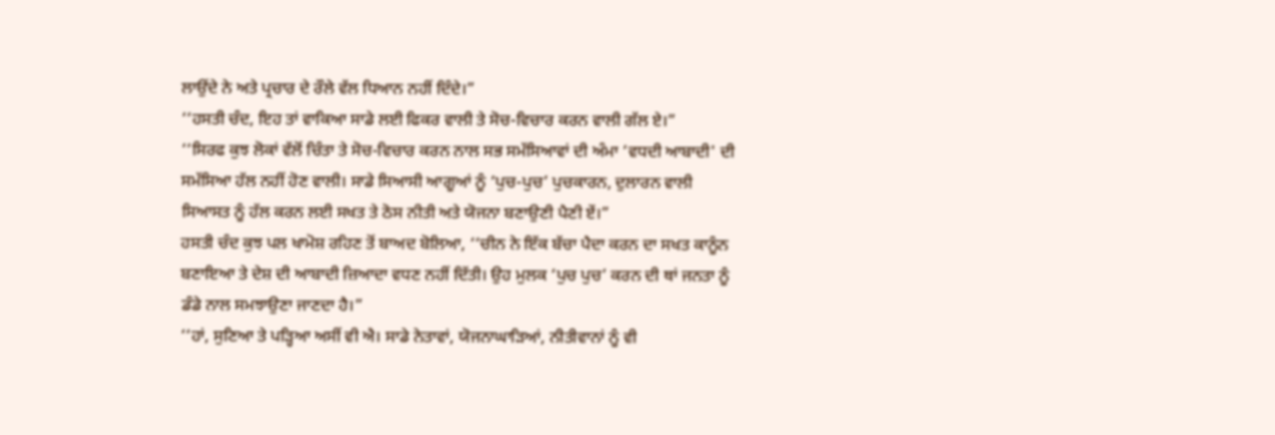ਲਾਉਂਦੇ ਨੇ ਅਤੇ ਪ੍ਰਚਾਰ ਦੇ ਰੌਲੇ ਵੱਲ ਧਿਆਨ ਨਹੀਂ ਦਿੰਦੇ।”
‘‘ਹਸਤੀ ਚੰਦ, ਇਹ ਤਾਂ ਵਾਕਿਆ ਸਾਡੇ ਲਈ ਫਿਕਰ ਵਾਲੀ ਤੇ ਸੋਚ-ਵਿਚਾਰ ਕਰਨ ਵਾਲੀ ਗੱਲ ਏ।”
‘‘ਸਿਰਫ ਕੁਝ ਲੋਕਾਂ ਵੱਲੋਂ ਚਿੰਤਾ ਤੇ ਸੋਚ-ਵਿਚਾਰ ਕਰਨ ਨਾਲ ਸਭ ਸਮੱਸਿਆਵਾਂ ਦੀ ਅੰਮਾ ‘ਵਧਦੀ ਆਬਾਦੀ' ਦੀ ਸਮੱਸਿਆ ਹੱਲ ਨਹੀਂ ਹੋਣ ਵਾਲੀ। ਸਾਡੇ ਸਿਆਸੀ ਆਗੂਆਂ ਨੂੰ ‘ਪੁਚ-ਪੁਚ’ ਪੁਚਕਾਰਨ, ਦੁਲਾਰਨ ਵਾਲੀ ਸਿਆਸਤ ਨੂੰ ਹੱਲ ਕਰਨ ਲਈ ਸਖਤ ਤੇ ਠੋਸ ਨੀਤੀ ਅਤੇ ਯੋਜਨਾ ਬਣਾਉਣੀ ਪੈਣੀ ਏਂ।”
ਹਸਤੀ ਚੰਦ ਕੁਝ ਪਲ ਖਾਮੋਸ਼ ਰਹਿਣ ਤੋਂ ਬਾਅਦ ਬੋਲਿਆ, ‘‘ਚੀਨ ਨੇ ਇੱਕ ਬੱਚਾ ਪੈਦਾ ਕਰਨ ਦਾ ਸਖਤ ਕਾਨੂੰਨ ਬਣਾਇਆ ਤੇ ਦੇਸ਼ ਦੀ ਆਬਾਦੀ ਜ਼ਿਆਦਾ ਵਧਣ ਨਹੀਂ ਦਿੱਤੀ। ਉਹ ਮੁਲਕ ‘ਪੁਚ ਪੁਚ’ ਕਰਨ ਦੀ ਥਾਂ ਜਨਤਾ ਨੂੰ ਡੰਡੇ ਨਾਲ ਸਮਝਾਉਣਾ ਜਾਣਦਾ ਹੈ।”
‘‘ਹਾਂ, ਸੁਣਿਆ ਤੇ ਪੜ੍ਹਿਆ ਅਸੀਂ ਵੀ ਐ। ਸਾਡੇ ਨੇਤਾਵਾਂ, ਯੋਜਨਾਘਾੜਿਆਂ, ਨੀਤੀਵਾਨਾਂ ਨੂੰ ਵੀ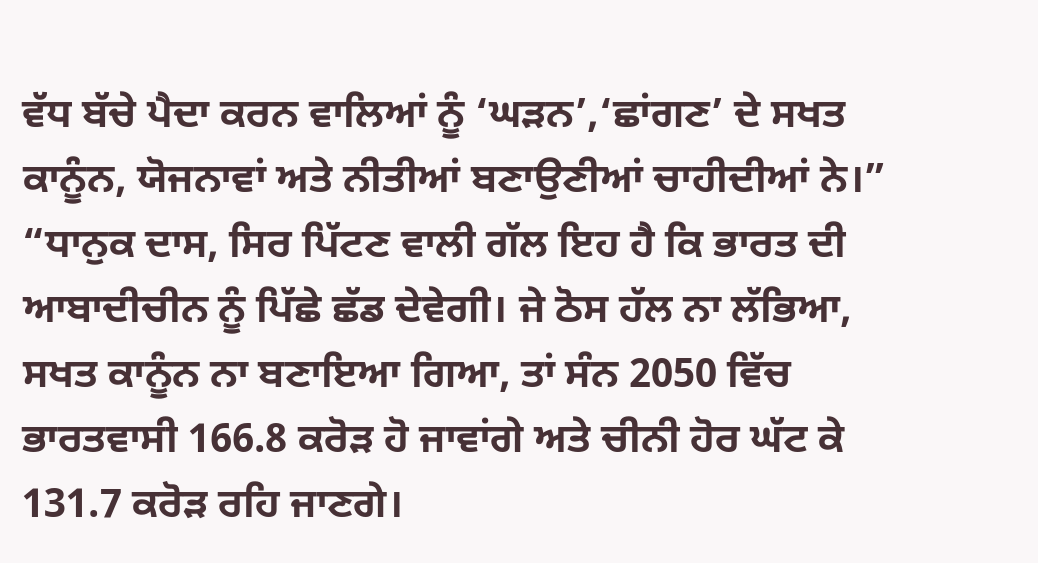ਵੱਧ ਬੱਚੇ ਪੈਦਾ ਕਰਨ ਵਾਲਿਆਂ ਨੂੰ ‘ਘੜਨ’,‘ਛਾਂਗਣ’ ਦੇ ਸਖਤ ਕਾਨੂੰਨ, ਯੋਜਨਾਵਾਂ ਅਤੇ ਨੀਤੀਆਂ ਬਣਾਉਣੀਆਂ ਚਾਹੀਦੀਆਂ ਨੇ।”
“ਧਾਨੁਕ ਦਾਸ, ਸਿਰ ਪਿੱਟਣ ਵਾਲੀ ਗੱਲ ਇਹ ਹੈ ਕਿ ਭਾਰਤ ਦੀ ਆਬਾਦੀਚੀਨ ਨੂੰ ਪਿੱਛੇ ਛੱਡ ਦੇਵੇਗੀ। ਜੇ ਠੋਸ ਹੱਲ ਨਾ ਲੱਭਿਆ, ਸਖਤ ਕਾਨੂੰਨ ਨਾ ਬਣਾਇਆ ਗਿਆ, ਤਾਂ ਸੰਨ 2050 ਵਿੱਚ ਭਾਰਤਵਾਸੀ 166.8 ਕਰੋੜ ਹੋ ਜਾਵਾਂਗੇ ਅਤੇ ਚੀਨੀ ਹੋਰ ਘੱਟ ਕੇ 131.7 ਕਰੋੜ ਰਹਿ ਜਾਣਗੇ।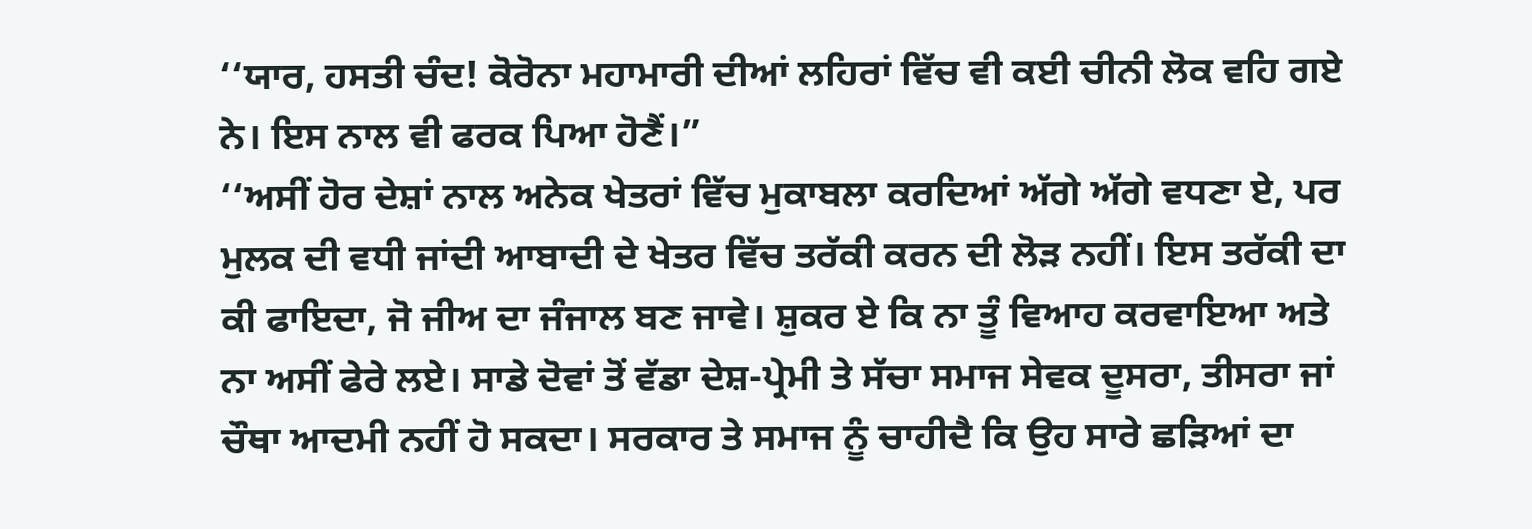‘‘ਯਾਰ, ਹਸਤੀ ਚੰਦ! ਕੋਰੋਨਾ ਮਹਾਮਾਰੀ ਦੀਆਂ ਲਹਿਰਾਂ ਵਿੱਚ ਵੀ ਕਈ ਚੀਨੀ ਲੋਕ ਵਹਿ ਗਏ ਨੇ। ਇਸ ਨਾਲ ਵੀ ਫਰਕ ਪਿਆ ਹੋਣੈਂ।”
‘‘ਅਸੀਂ ਹੋਰ ਦੇਸ਼ਾਂ ਨਾਲ ਅਨੇਕ ਖੇਤਰਾਂ ਵਿੱਚ ਮੁਕਾਬਲਾ ਕਰਦਿਆਂ ਅੱਗੇ ਅੱਗੇ ਵਧਣਾ ਏ, ਪਰ ਮੁਲਕ ਦੀ ਵਧੀ ਜਾਂਦੀ ਆਬਾਦੀ ਦੇ ਖੇਤਰ ਵਿੱਚ ਤਰੱਕੀ ਕਰਨ ਦੀ ਲੋੜ ਨਹੀਂ। ਇਸ ਤਰੱਕੀ ਦਾ ਕੀ ਫਾਇਦਾ, ਜੋ ਜੀਅ ਦਾ ਜੰਜਾਲ ਬਣ ਜਾਵੇ। ਸ਼ੁਕਰ ਏ ਕਿ ਨਾ ਤੂੰ ਵਿਆਹ ਕਰਵਾਇਆ ਅਤੇ ਨਾ ਅਸੀਂ ਫੇਰੇ ਲਏ। ਸਾਡੇ ਦੋਵਾਂ ਤੋਂ ਵੱਡਾ ਦੇਸ਼-ਪ੍ਰੇਮੀ ਤੇ ਸੱਚਾ ਸਮਾਜ ਸੇਵਕ ਦੂਸਰਾ, ਤੀਸਰਾ ਜਾਂ ਚੌਥਾ ਆਦਮੀ ਨਹੀਂ ਹੋ ਸਕਦਾ। ਸਰਕਾਰ ਤੇ ਸਮਾਜ ਨੂੰ ਚਾਹੀਦੈ ਕਿ ਉਹ ਸਾਰੇ ਛੜਿਆਂ ਦਾ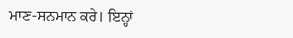ਮਾਣ-ਸਨਮਾਨ ਕਰੇ। ਇਨ੍ਹਾਂ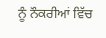ਨੂੰ ਨੌਕਰੀਆਂ ਵਿੱਚ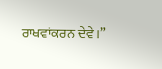ਰਾਖਵਾਂਕਰਨ ਦੇਵੇ।”